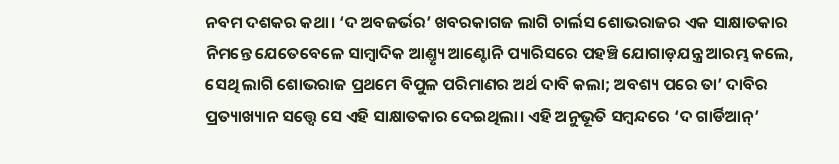ନବମ ଦଶକର କଥା। ‘ଦ ଅବଜର୍ଭର’ ଖବରକାଗଜ ଲାଗି ଚାର୍ଲସ ଶୋଭରାଜର ଏକ ସାକ୍ଷାତକାର ନିମନ୍ତେ ଯେତେବେଳେ ସାମ୍ବାଦିକ ଆଣ୍ତ୍ୟୃ ଆଣ୍ଟୋନି ପ୍ୟାରିସରେ ପହଞ୍ଚି ଯୋଗାଡ଼ଯନ୍ତ୍ର ଆରମ୍ଭ କଲେ, ସେଥି ଲାଗି ଶୋଭରାଜ ପ୍ରଥମେ ବିପୁଳ ପରିମାଣର ଅର୍ଥ ଦାବି କଲା; ଅବଶ୍ୟ ପରେ ତା’ ଦାବିର ପ୍ରତ୍ୟାଖ୍ୟାନ ସତ୍ତ୍ବେ ସେ ଏହି ସାକ୍ଷାତକାର ଦେଇଥିଲା। ଏହି ଅନୁଭୂତି ସମ୍ବନ୍ଦରେ ‘ଦ ଗାର୍ଡିଆନ୍‌’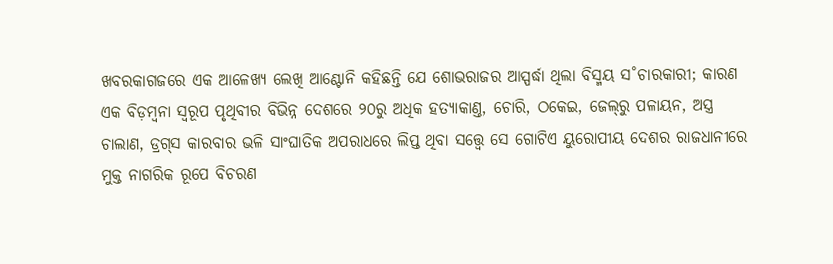ଖବରକାଗଜରେ ଏକ ଆଳେଖ୍ୟ ଲେଖି ଆଣ୍ଟୋନି କହିଛନ୍ତି ଯେ ଶୋଭରାଜର ଆସ୍ପର୍ଦ୍ଧା ଥିଲା ବିସ୍ମୟ ସ˚ଚାରକାରୀ; କାରଣ ଏକ ବିଡ଼ମ୍ବନା ସ୍ବରୂପ ପୃଥିବୀର ବିଭିନ୍ନ ଦେଶରେ ୨୦ରୁ ଅଧିକ ହତ୍ୟାକାଣ୍ତ, ଚୋରି, ଠକେଇ, ଜେଲ୍‌ରୁ ପଳାୟନ, ଅସ୍ତ୍ର ଚାଲାଣ, ଡ୍ରଗ୍‌ସ କାରବାର ଭଳି ସାଂଘାତିକ ଅପରାଧରେ ଲିପ୍ତ ଥିବା ସତ୍ତ୍ବେ ସେ ଗୋଟିଏ ୟୁରୋପୀୟ ଦେଶର ରାଜଧାନୀରେ ମୁକ୍ତ ନାଗରିକ ରୂପେ ବିଚରଣ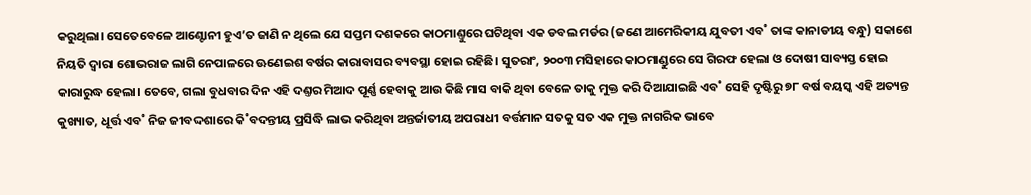କରୁଥିଲା। ସେତେବେଳେ ଆଣ୍ଟୋନୀ ହୁଏ’ତ ଜାଣି ନ ଥିଲେ ଯେ ସପ୍ତମ ଦଶକରେ କାଠମାଣ୍ତୁରେ ଘଟିଥିବା ଏକ ଡବଲ ମର୍ଡର (ଜଣେ ଆମେରିକୀୟ ଯୁବତୀ ଏବ˚ ତାଙ୍କ କାନାଡୀୟ ବନ୍ଧୁ) ସକାଶେ ନିୟତି ଦ୍ବାରା ଶୋଭରାଜ ଲାଗି ନେପାଳରେ ଊଣେଇଶ ବର୍ଷର କାରାବାସର ବ୍ୟବସ୍ଥା ହୋଇ ରହିଛି। ସୁତରାଂ, ୨୦୦୩ ମସିହାରେ କାଠମାଣ୍ଡୁରେ ସେ ଗିରଫ ହେଲା ଓ ଦୋଷୀ ସାବ୍ୟସ୍ତ ହୋଇ କାରାରୁଦ୍ଧ ହେଲା। ତେବେ, ଗଲା ବୁଧବାର ଦିନ ଏହି ଦଣ୍ତର ମିଆଦ ପୂର୍ଣ୍ଣ ହେବାକୁ ଆଉ କିଛି ମାସ ବାକି ଥିବା ବେଳେ ତାକୁ ମୁକ୍ତ କରି ଦିଆଯାଇଛି ଏବ˚ ସେହି ଦୃଷ୍ଟିରୁ ୭୮ ବର୍ଷ ବୟସ୍କ ଏହି ଅତ୍ୟନ୍ତ କୁଖ୍ୟାତ, ଧୂର୍ତ୍ତ ଏବ˚ ନିଜ ଜୀବଦ୍ଦଶାରେ କି˚ବଦନ୍ତୀୟ ପ୍ରସିଦ୍ଧି ଲାଭ କରିଥିବା ଅନ୍ତର୍ଜାତୀୟ ଅପରାଧୀ ବର୍ତ୍ତମାନ ସତକୁ ସତ ଏକ ମୁକ୍ତ ନାଗରିକ ଭାବେ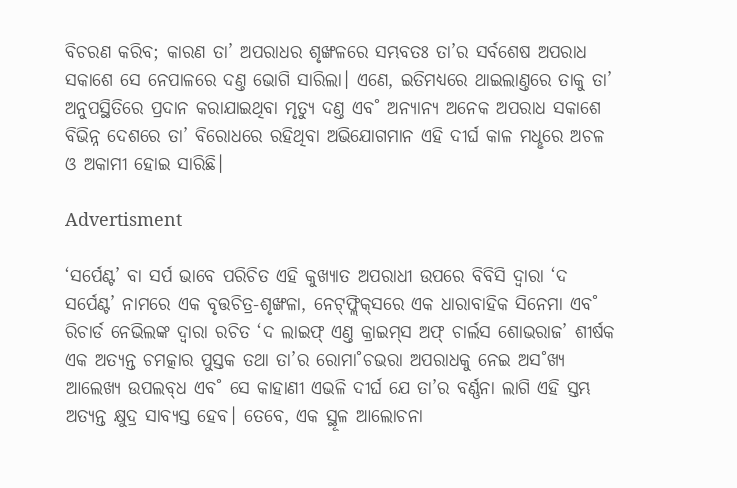ବିଚରଣ କରିବ; କାରଣ ତା’ ଅପରାଧର ଶୃଙ୍ଖଳରେ ସମ୍ଭବତଃ ତା’ର ସର୍ବଶେଷ ଅପରାଧ ସକାଶେ ସେ ନେପାଳରେ ଦଣ୍ତ ଭୋଗି ସାରିଲା। ଏଣେ, ଇତିମଧ୍ୟରେ ଥାଇଲାଣ୍ତରେ ତାକୁ ତା’ ଅନୁପସ୍ଥିତିରେ ପ୍ରଦାନ କରାଯାଇଥିବା ମୃତ୍ୟୁ ଦଣ୍ତ ଏବ˚ ଅନ୍ୟାନ୍ୟ ଅନେକ ଅପରାଧ ସକାଶେ ବିଭିନ୍ନ ଦେଶରେ ତା’ ବିରୋଧରେ ରହିଥିବା ଅଭିଯୋଗମାନ ଏହି ଦୀର୍ଘ କାଳ ମଧୢରେ ଅଚଳ ଓ ଅକାମୀ ହୋଇ ସାରିଛି।

Advertisment

‘ସର୍ପେଣ୍ଟ’ ବା ସର୍ପ ଭାବେ ପରିଚିତ ଏହି କୁଖ୍ୟାତ ଅପରାଧୀ ଉପରେ ବିବିସି ଦ୍ବାରା ‘ଦ ସର୍ପେଣ୍ଟ’ ନାମରେ ଏକ ବୃତ୍ତଚିତ୍ର-ଶୃଙ୍ଖଳା, ନେଟ୍‌ଫ୍ଲିକ୍‌ସରେ ଏକ ଧାରାବାହିକ ସିନେମା ଏବ˚ ରିଚାର୍ଡ ନେଭିଲଙ୍କ ଦ୍ବାରା ରଚିତ ‘ଦ ଲାଇଫ୍‌ ଏଣ୍ତ କ୍ରାଇମ୍‌ସ ଅଫ୍‌ ଚାର୍ଲସ ଶୋଭରାଜ’ ଶୀର୍ଷକ ଏକ ଅତ୍ୟନ୍ତ ଚମତ୍କାର ପୁସ୍ତକ ତଥା ତା’ର ରୋମା˚ଚଭରା ଅପରାଧକୁ ନେଇ ଅସ˚ଖ୍ୟ ଆଲେଖ୍ୟ ଉପଲବ୍‌ଧ ଏବ˚ ସେ କାହାଣୀ ଏଭଳି ଦୀର୍ଘ ଯେ ତା’ର ବର୍ଣ୍ଣନା ଲାଗି ଏହି ସ୍ତମ୍ଭ ଅତ୍ୟନ୍ତ କ୍ଷୁଦ୍ର ସାବ୍ୟସ୍ତ ହେବ। ତେବେ, ଏକ ସ୍ଥୂଳ ଆଲୋଚନା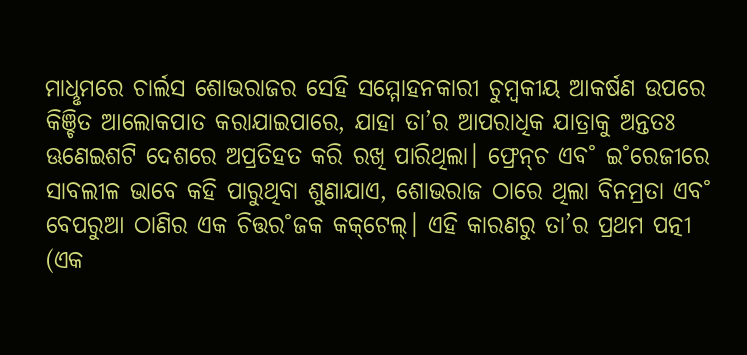ମାଧୢମରେ ଚାର୍ଲସ ଶୋଭରାଜର ସେହି ସମ୍ମୋହନକାରୀ ଚୁମ୍ବକୀୟ ଆକର୍ଷଣ ଉପରେ କିଞ୍ଚିତ ଆଲୋକପାତ କରାଯାଇପାରେ, ଯାହା ତା’ର ଆପରାଧିକ ଯାତ୍ରାକୁ ଅନ୍ତତଃ ଊଣେଇଶଟି ଦେଶରେ ଅପ୍ରତିହତ କରି ରଖି ପାରିଥିଲା। ଫ୍ରେନ୍‌ଚ ଏବ˚ ଇ˚ରେଜୀରେ ସାବଲୀଳ ଭାବେ କହି ପାରୁଥିବା ଶୁଣାଯାଏ, ଶୋଭରାଜ ଠାରେ ଥିଲା ବିନମ୍ରତା ଏବ˚ ବେପରୁଆ ଠାଣିର ଏକ ଚିତ୍ତର˚ଜକ କକ୍‌ଟେଲ୍‌। ଏହି କାରଣରୁ ତା’ର ପ୍ରଥମ ପତ୍ନୀ (ଏକ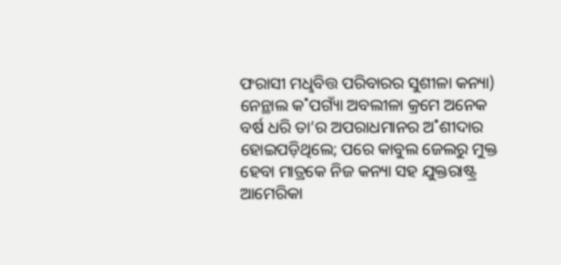ଫରାସୀ ମଧୢବିତ୍ତ ପରିବାରର ସୁଶୀଳା କନ୍ୟା) ନେନ୍ଥାଲ କ˚ପଗ୍ୟାଁ ଅବଲୀଳା କ୍ରମେ ଅନେକ ବର୍ଷ ଧରି ତା’ର ଅପରାଧମାନର ଅ˚ଶୀଦାର ହୋଇପଡ଼ିଥିଲେ; ପରେ କାବୁଲ ଜେଲରୁ ମୁକ୍ତ ହେବା ମାତ୍ରକେ ନିଜ କନ୍ୟା ସହ ଯୁକ୍ତରାଷ୍ଟ୍ର ଆମେରିକା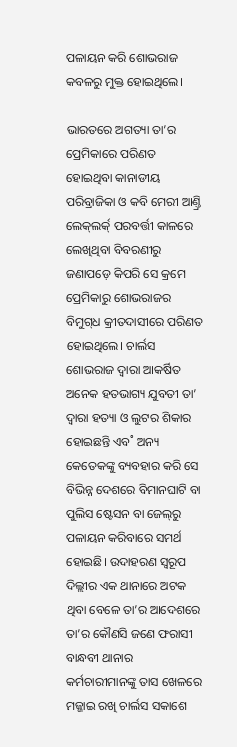ପଳାୟନ କରି ଶୋଭରାଜ କବଳରୁ ମୁକ୍ତ ହୋଇଥିଲେ।

ଭାରତରେ ଅଗତ୍ୟା ତା’ର ପ୍ରେମିକାରେ ପରିଣତ ହୋଇଥିବା କାନାଡୀୟ ପରିବ୍ରାଜିକା ଓ କବି ମେରୀ ଆଣ୍ତ୍ରି ଲେକ୍‌ଲର୍କ‌୍‌ ପରବର୍ତ୍ତୀ କାଳରେ ଲେଖିଥିବା ବିବରଣୀରୁ ଜଣାପଡ଼େ କିପରି ସେ କ୍ରମେ ପ୍ରେମିକାରୁ ଶୋଭରାଜର ବିମୁଗ୍‌ଧ କ୍ରୀତଦାସୀରେ ପରିଣତ ହୋଇଥିଲେ। ଚାର୍ଲସ ଶୋଭରାଜ ଦ୍ବାରା ଆକର୍ଷିତ ଅନେକ ହତଭାଗ୍ୟ ଯୁବତୀ ତା’ ଦ୍ବାରା ହତ୍ୟା ଓ ଲୁଟର ଶିକାର ହୋଇଛନ୍ତି ଏବ˚ ଅନ୍ୟ କେତେକଙ୍କୁ ବ୍ୟବହାର କରି ସେ ବିଭିନ୍ନ ଦେଶରେ ବିମାନଘାଟି ବା ପୁଲିସ ଷ୍ଟେସନ ବା ଜେଲ୍‌ରୁ ପଳାୟନ କରିବାରେ ସମର୍ଥ ହୋଇଛି। ଉଦାହରଣ ସ୍ବରୂପ ଦିଲ୍ଲୀର ଏକ ଥାନାରେ ଅଟକ ଥିବା ବେଳେ ତା’ର ଆଦେଶରେ ତା’ର କୌଣସି ଜଣେ ଫରାସୀ ବାନ୍ଧବୀ ଥାନାର କର୍ମଚାରୀମାନଙ୍କୁ ତାସ ଖେଳରେ ମଜ୍ଜାଇ ରଖି ଚାର୍ଲସ ସକାଶେ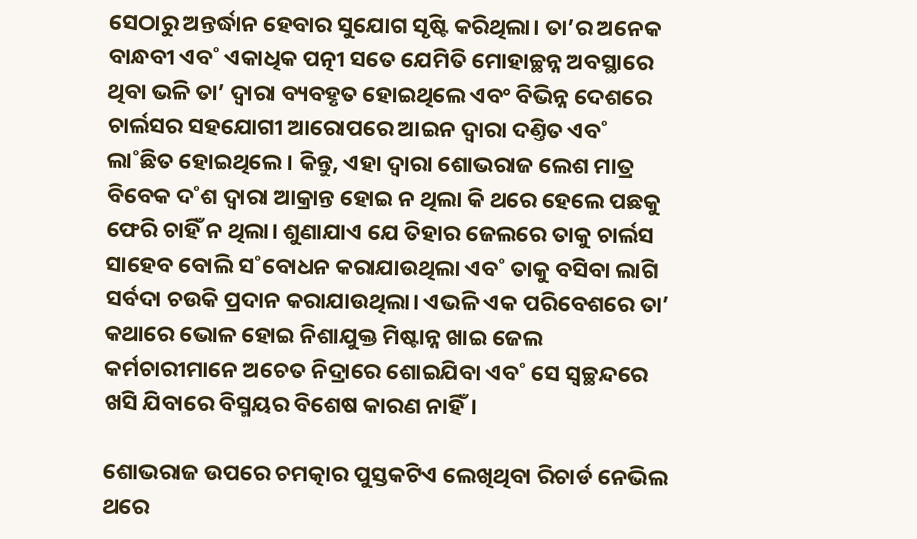ସେଠାରୁ ଅନ୍ତର୍ଦ୍ଧାନ ହେବାର ସୁଯୋଗ ସୃଷ୍ଟି କରିଥିଲା। ତା’ର ଅନେକ ବାନ୍ଧବୀ ଏବ˚ ଏକାଧିକ ପତ୍ନୀ ସତେ ଯେମିତି ମୋହାଚ୍ଛନ୍ନ ଅବସ୍ଥାରେ ଥିବା ଭଳି ତା’ ଦ୍ବାରା ବ୍ୟବହୃତ ହୋଇଥିଲେ ଏବଂ ବିଭିନ୍ନ ଦେଶରେ ଚାର୍ଲସର ସହଯୋଗୀ ଆରୋପରେ ଆଇନ ଦ୍ବାରା ଦଣ୍ତିତ ଏବ˚ ଲା˚ଛିତ ହୋଇଥିଲେ। କିନ୍ତୁ, ଏହା ଦ୍ବାରା ଶୋଭରାଜ ଲେଶ ମାତ୍ର ବିବେକ ଦ˚ଶ ଦ୍ବାରା ଆକ୍ରାନ୍ତ ହୋଇ ନ ଥିଲା କି ଥରେ ହେଲେ ପଛକୁ ଫେରି ଚାହିଁ ନ ଥିଲା। ଶୁଣାଯାଏ ଯେ ତିହାର ଜେଲରେ ତାକୁ ଚାର୍ଲସ ସାହେବ ବୋଲି ସ˚ବୋଧନ କରାଯାଉଥିଲା ଏବ˚ ତାକୁ ବସିବା ଲାଗି ସର୍ବଦା ଚଉକି ପ୍ରଦାନ କରାଯାଉଥିଲା। ଏଭଳି ଏକ ପରିବେଶରେ ତା’ କଥାରେ ଭୋଳ ହୋଇ ନିଶାଯୁକ୍ତ ମିଷ୍ଟାନ୍ନ ଖାଇ ଜେଲ କର୍ମଚାରୀମାନେ ଅଚେତ ନିଦ୍ରାରେ ଶୋଇଯିବା ଏବ˚ ସେ ସ୍ବଚ୍ଛନ୍ଦରେ ଖସି ଯିବାରେ ବିସ୍ମୟର ବିଶେଷ କାରଣ ନାହିଁ।

ଶୋଭରାଜ ଉପରେ ଚମତ୍କାର ପୁସ୍ତକଟିଏ ଲେଖିଥିବା ରିଚାର୍ଡ ନେଭିଲ ଥରେ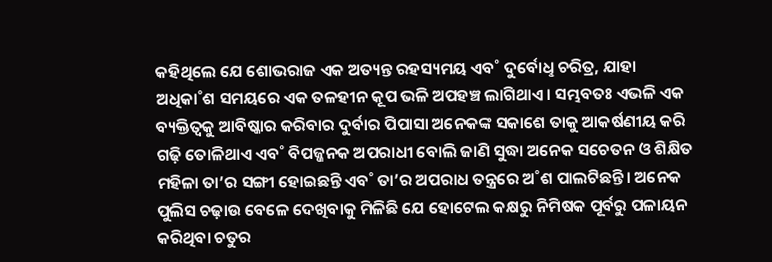କହିଥିଲେ ଯେ ଶୋଭରାଜ ଏକ ଅତ୍ୟନ୍ତ ରହସ୍ୟମୟ ଏବ˚ ଦୁର୍ବୋଧୢ ଚରିତ୍ର, ଯାହା ଅଧିକା˚ଶ ସମୟରେ ଏକ ତଳହୀନ କୂପ ଭଳି ଅପହଞ୍ଚ ଲାଗିଥାଏ। ସମ୍ଭବତଃ ଏଭଳି ଏକ ବ୍ୟକ୍ତିତ୍ବକୁ ଆବିଷ୍କାର କରିବାର ଦୁର୍ବାର ପିପାସା ଅନେକଙ୍କ ସକାଶେ ତାକୁ ଆକର୍ଷଣୀୟ କରି ଗଢ଼ି ତୋଳିଥାଏ ଏବ˚ ବିପଜ୍ଜନକ ଅପରାଧୀ ବୋଲି ଜାଣି ସୁଦ୍ଧା ଅନେକ ସଚେତନ ଓ ଶିକ୍ଷିତ ମହିଳା ତା’ର ସଙ୍ଗୀ ହୋଇଛନ୍ତି ଏବ˚ ତା’ର ଅପରାଧ ତନ୍ତ୍ରରେ ଅ˚ଶ ପାଲଟିଛନ୍ତି। ଅନେକ ପୁଲିସ ଚଢ଼ାଉ ବେଳେ ଦେଖିବାକୁ ମିଳିଛି ଯେ ହୋଟେଲ କକ୍ଷରୁ ନିମିଷକ ପୂର୍ବରୁ ପଳାୟନ କରିଥିବା ଚତୁର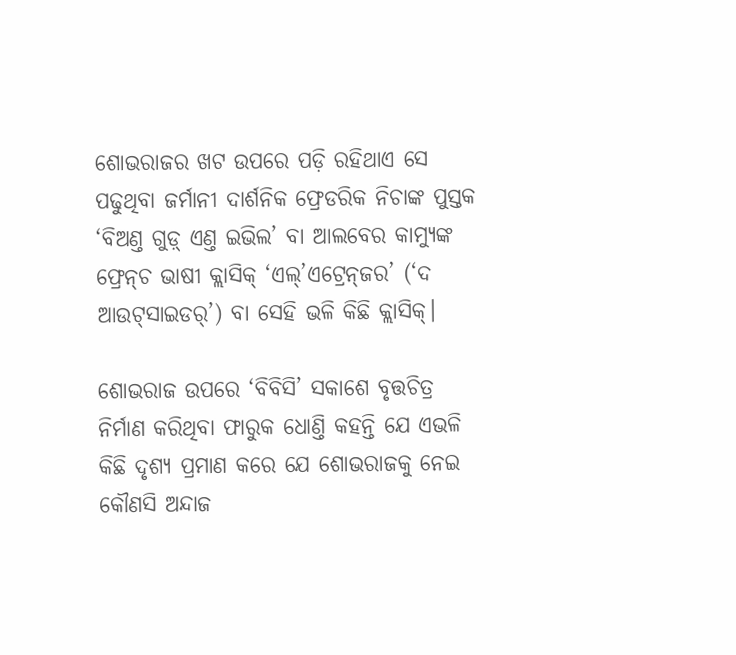ଶୋଭରାଜର ଖଟ ଉପରେ ପଡ଼ି ରହିଥାଏ ସେ ପଢୁଥିବା ଜର୍ମାନୀ ଦାର୍ଶନିକ ଫ୍ରେଡରିକ ନିଚାଙ୍କ ପୁସ୍ତକ ‘ବିଅଣ୍ତ ଗୁଡ଼୍ ଏଣ୍ତ ଇଭିଲ’ ବା ଆଲବେର କାମ୍ୟୁଙ୍କ ଫ୍ରେନ୍‌ଚ ଭାଷୀ କ୍ଲାସିକ୍‌ ‘ଏଲ୍‌’ଏଟ୍ରେନ୍‌ଜର’ (‘ଦ ଆଉଟ୍‌ସାଇଡର‌୍‌’) ବା ସେହି ଭଳି କିଛି କ୍ଲାସିକ୍‌।

ଶୋଭରାଜ ଉପରେ ‘ବିବିସି’ ସକାଶେ ବୃତ୍ତଚିତ୍ର ନିର୍ମାଣ କରିଥିବା ଫାରୁକ ଧୋଣ୍ତି କହନ୍ତି ଯେ ଏଭଳି କିଛି ଦୃଶ୍ୟ ପ୍ରମାଣ କରେ ଯେ ଶୋଭରାଜକୁ ନେଇ କୌଣସି ଅନ୍ଦାଜ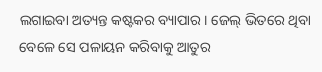ଲଗାଇବା ଅତ୍ୟନ୍ତ କଷ୍ଟକର ବ୍ୟାପାର। ଜେଲ୍‌ ଭିତରେ ଥିବା ବେଳେ ସେ ପଳାୟନ କରିବାକୁ ଆତୁର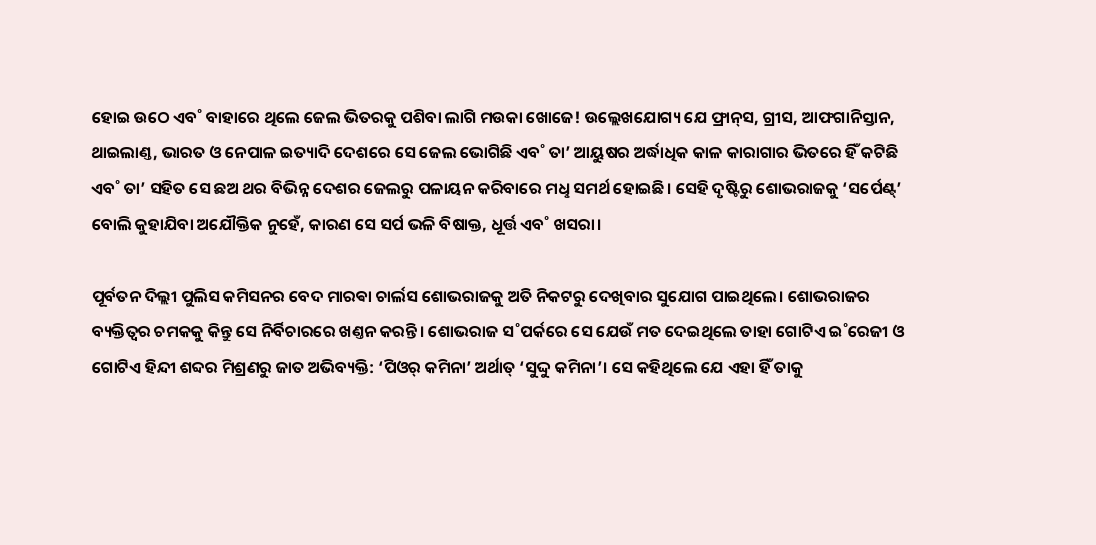ହୋଇ ଉଠେ ଏବ˚ ବାହାରେ ଥିଲେ ଜେଲ ଭିତରକୁ ପଶିବା ଲାଗି ମଉକା ଖୋଜେ! ଉଲ୍ଲେଖଯୋଗ୍ୟ ଯେ ଫ୍ରାନ୍‌ସ, ଗ୍ରୀସ, ଆଫଗାନିସ୍ତାନ, ଥାଇଲାଣ୍ତ, ଭାରତ ଓ ନେପାଳ ଇତ୍ୟାଦି ଦେଶରେ ସେ ଜେଲ ଭୋଗିଛି ଏବ˚ ତା’ ଆୟୁଷର ଅର୍ଦ୍ଧାଧିକ କାଳ କାରାଗାର ଭିତରେ ହିଁ କଟିଛି ଏବ˚ ତା’ ସହିତ ସେ ଛଅ ଥର ବିଭିନ୍ନ ଦେଶର ଜେଲରୁ ପଳାୟନ କରିବାରେ ମଧୢ ସମର୍ଥ ହୋଇଛି। ସେହି ଦୃଷ୍ଟିରୁ ଶୋଭରାଜକୁ ‘ସର୍ପେଣ୍ଟ୍‌’ ବୋଲି କୁହାଯିବା ଅଯୌକ୍ତିକ ନୁହେଁ, କାରଣ ସେ ସର୍ପ ଭଳି ବିଷାକ୍ତ, ଧୂର୍ତ୍ତ ଏବ˚ ଖସରା।

ପୂର୍ବତନ ଦିଲ୍ଲୀ ପୁଲିସ କମିସନର ବେଦ ମାରଵା ଚାର୍ଲସ ଶୋଭରାଜକୁ ଅତି ନିକଟରୁ ଦେଖିବାର ସୁଯୋଗ ପାଇଥିଲେ। ଶୋଭରାଜର ବ୍ୟକ୍ତିତ୍ବର ଚମକକୁ କିନ୍ତୁ ସେ ନିର୍ବିଚାରରେ ଖଣ୍ତନ କରନ୍ତି। ଶୋଭରାଜ ସ˚ପର୍କରେ ସେ ଯେଉଁ ମତ ଦେଇଥିଲେ ତାହା ଗୋଟିଏ ଇ˚ରେଜୀ ଓ ଗୋଟିଏ ହିନ୍ଦୀ ଶବ୍ଦର ମିଶ୍ରଣରୁ ଜାତ ଅଭିବ୍ୟକ୍ତି: ‘ପିଓର‌୍‌ କମିନା’ ଅର୍ଥାତ୍‌ ‘ସୁଦ୍ଦୁ କମିନା’। ସେ କହିଥିଲେ ଯେ ଏହା ହିଁ ତାକୁ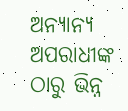ଅନ୍ୟାନ୍ୟ ଅପରାଧୀଙ୍କ ଠାରୁ ଭିନ୍ନ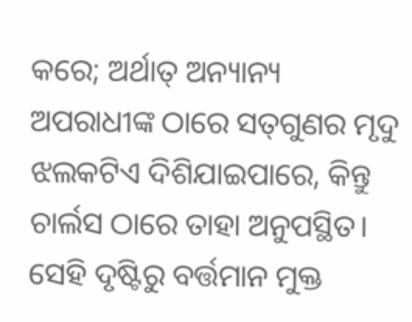କରେ; ଅର୍ଥାତ୍‌ ଅନ୍ୟାନ୍ୟ ଅପରାଧୀଙ୍କ ଠାରେ ସତ୍‌ଗୁଣର ମୃଦୁ ଝଲକଟିଏ ଦିଶିଯାଇପାରେ, କିନ୍ତୁ ଚାର୍ଲସ ଠାରେ ତାହା ଅନୁପସ୍ଥିତ। ସେହି ଦୃଷ୍ଟିରୁ ବର୍ତ୍ତମାନ ମୁକ୍ତ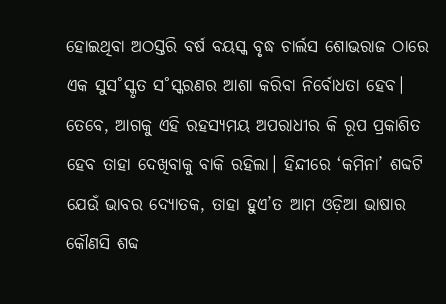ହୋଇଥିବା ଅଠସ୍ତରି ବର୍ଷ ବୟସ୍କ ବୃଦ୍ଧ ଚାର୍ଲସ ଶୋଭରାଜ ଠାରେ ଏକ ସୁସ˚ସ୍କୃତ ସ˚ସ୍କରଣର ଆଶା କରିବା ନିର୍ବୋଧତା ହେବ। ତେବେ, ଆଗକୁ ଏହି ରହସ୍ୟମୟ ଅପରାଧୀର କି ରୂପ ପ୍ରକାଶିତ ହେବ ତାହା ଦେଖିବାକୁ ବାକି ରହିଲା। ହିନ୍ଦୀରେ ‘କମିନା’ ଶବ୍ଦଟି ଯେଉଁ ଭାବର ଦ୍ୟୋତକ, ତାହା ହୁଏ’ତ ଆମ ଓଡ଼ିଆ ଭାଷାର କୌଣସି ଶବ୍ଦ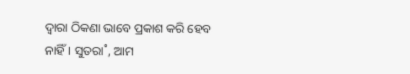ଦ୍ବାରା ଠିକଣା ଭାବେ ପ୍ରକାଶ କରି ହେବ ନାହିଁ। ସୁତରା˚, ଆମ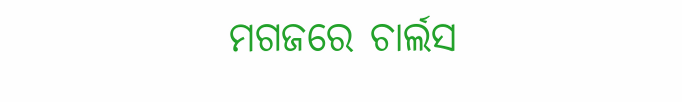ମଗଜରେ ଚାର୍ଲସ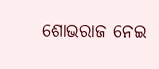ଶୋଭରାଜ ନେଇ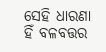ସେହି ଧାରଣା ହିଁ ବଳବତ୍ତର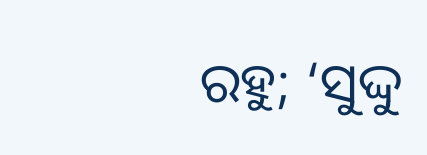ରହୁ; ‘ସୁଦ୍ଦୁ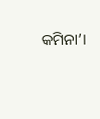କମିନା’।